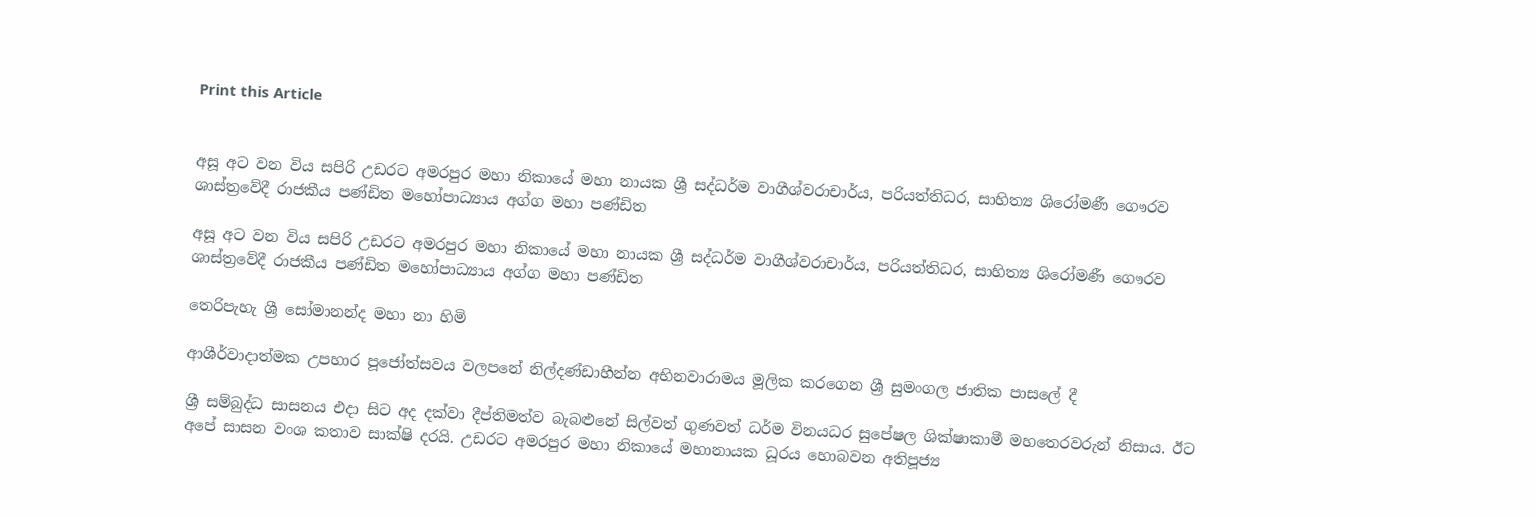Print this Article


අසූ අට වන විය සපිරි උඩරට අමරපුර මහා නිකායේ මහා නායක ශ්‍රී සද්ධර්ම වාගීශ්වරාචාර්ය, පරියත්තිධර, සාහිත්‍ය ශිරෝමණී ගෞරව ශාස්ත්‍රවේදී රාජකීය පණ්ඩිත මහෝපාධ්‍යාය අග්ග මහා පණ්ඩිත

අසූ අට වන විය සපිරි උඩරට අමරපුර මහා නිකායේ මහා නායක ශ්‍රී සද්ධර්ම වාගීශ්වරාචාර්ය, පරියත්තිධර, සාහිත්‍ය ශිරෝමණී ගෞරව ශාස්ත්‍රවේදී රාජකීය පණ්ඩිත මහෝපාධ්‍යාය අග්ග මහා පණ්ඩිත

තෙරිපැහැ ශ්‍රී සෝමානන්ද මහා නා හිමි

ආශීර්වාදාත්මක උපහාර පූජෝත්සවය වලපනේ නිල්දණ්ඩාහීන්න අභිනවාරාමය මූලික කරගෙන ශ්‍රී සුමංගල ජාතික පාසලේ දී

ශ්‍රී සම්බුද්ධ සාසනය එදා සිට අද දක්වා දීප්තිමත්ව බැබළුනේ සිල්වත් ගුණවත් ධර්ම විනයධර සුපේෂල ශික්ෂාකාමී මහතෙරවරුන් නිසාය. ඊට අපේ සාසන වංශ කතාව සාක්ෂි දරයි. උඩරට අමරපුර මහා නිකායේ මහානායක ධූරය හොබවන අතිපූජ්‍ය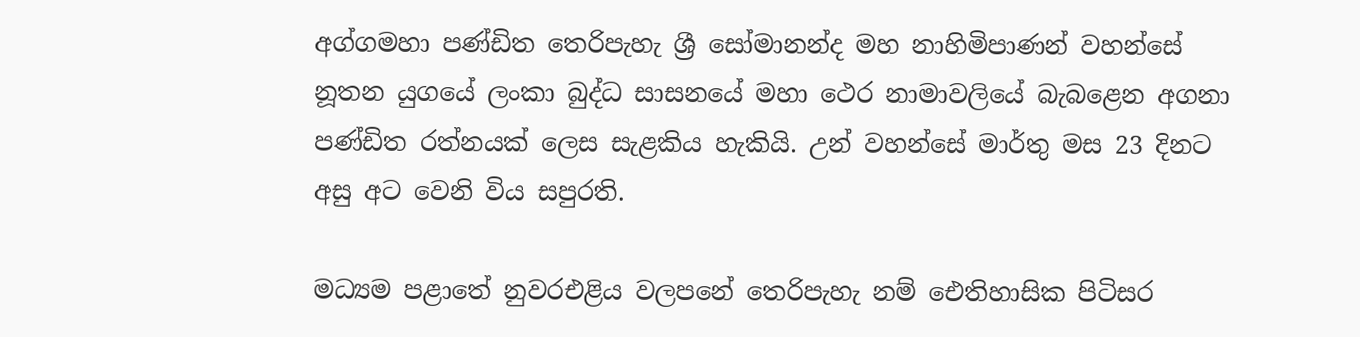අග්ගමහා පණ්ඩිත තෙරිපැහැ ශ්‍රී සෝමානන්ද මහ නාහිමිපාණන් වහන්සේ නූතන යුගයේ ලංකා බුද්ධ සාසනයේ මහා ථෙර නාමාවලියේ බැබළෙන අගනා පණ්ඩිත රත්නයක් ලෙස සැළකිය හැකියි. උන් වහන්සේ මාර්තු මස 23 දිනට අසු අට වෙනි විය සපුරති.

මධ්‍යම පළාතේ නුවරඑළිය වලපනේ තෙරිපැහැ නම් ඓතිහාසික පිටිසර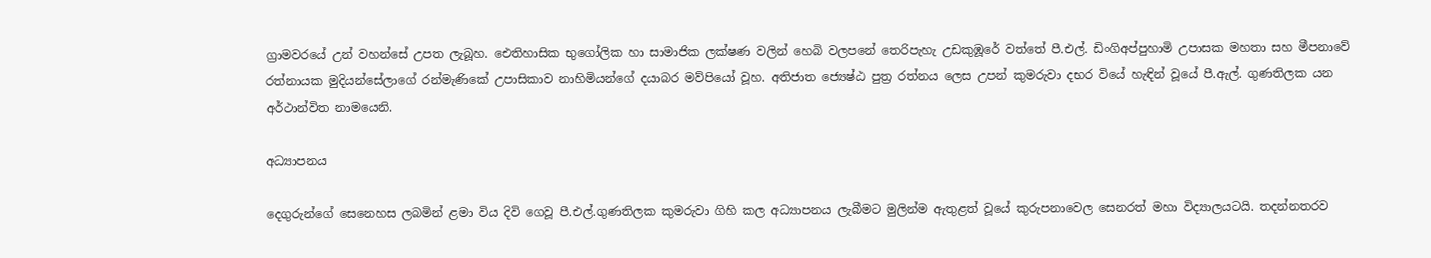ග්‍රාමවරයේ උන් වහන්සේ උපත ලැබූහ. ඓතිහාසික භුගෝලික හා සාමාජික ලක්ෂණ වලින් හෙබි වලපනේ තෙරිපැහැ උඩකුඹූරේ වත්තේ පී.එල්. ඩිංගිඅප්පුහාමි උපාසක මහතා සහ මීපනාවේ රත්නායක මුදියන්සේලාගේ රන්මැණිකේ උපාසිකාව නාහිමියන්ගේ දයාබර මව්පියෝ වූහ. අතිජාත ජ්‍යෙෂ්ඨ පුත්‍ර රත්නය ලෙස උපන් කුමරුවා දභර වියේ හැඳින් වූයේ පී.ඇල්. ගුණතිලක යන අර්ථාන්විත නාමයෙනි.

අධ්‍යාපනය

දෙගුරුන්ගේ සෙනෙහස ලබමින් ළමා විය දිවි ගෙවූ පී.එල්.ගුණතිලක කුමරුවා ගිහි කල අධ්‍යාපනය ලැබීමට මුලින්ම ඇතුළත් වූයේ කුරුපනාවෙල සෙනරත් මහා විද්‍යාලයටයි. තදන්නතරව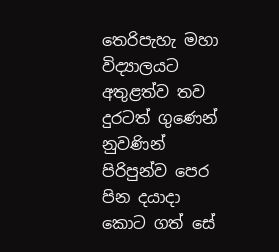තෙරිපැහැ මහා විද්‍යාලයට අතුළත්ව තව දුරටත් ගුණෙන් නුවණින් පිරිපුන්ව පෙර පින දයාදා කොට ගත් සේ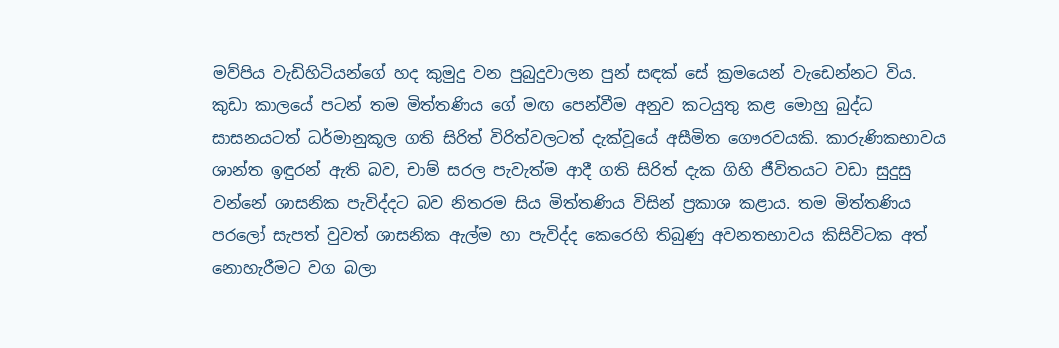මව්පිය වැඩිහිටියන්ගේ හද කුමුදු වන පුබුදුවාලන පුන් සඳක් සේ ක්‍රමයෙන් වැඩෙන්නට විය. කුඩා කාලයේ පටන් තම මිත්තණිය ගේ මඟ පෙන්වීම අනුව කටයුතු කළ මොහු බුද්ධ සාසනයටත් ධර්මානුකූල ගති සිරිත් විරිත්වලටත් දැක්වූයේ අසීමිත ගෞරවයකි. කාරුණිකභාවය ශාන්ත ඉඳුරන් ඇති බව, චාම් සරල පැවැත්ම ආදී ගති සිරිත් දැක ගිහි ජීවිතයට වඩා සුදුසු වන්නේ ශාසනික පැවිද්දට බව නිතරම සිය මිත්තණිය විසින් ප්‍රකාශ කළාය. තම මිත්තණිය පරලෝ සැපත් වුවත් ශාසනික ඇල්ම හා පැවිද්ද කෙරෙහි තිබුණු අවනතභාවය කිසිවිටක අත් නොහැරීමට වග බලා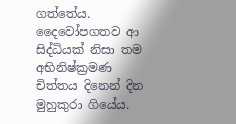ගත්තේය. දෛවෝපගතව ආ සිද්ධියක් නිසා තම අභිනිෂ්ක්‍රමණ චිත්තය දිනෙන් දින මුහුකුරා ගියේය.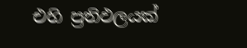එහි ප්‍රතිඵලයක්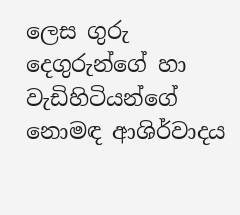ලෙස ගුරු දෙගුරුන්ගේ හා වැඩිහිටියන්ගේ නොමඳ ආශිර්වාදය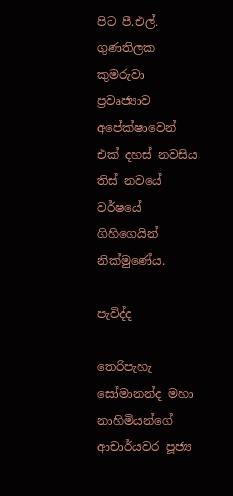පිට පී.එල්. ගුණතිලක කුමරුවා ප්‍රවෘජ්‍යාව අපේක්ෂාවෙන් එක් දහස් නවසිය තිස් නවයේ වර්ෂයේ ගිහිගෙයින් නික්මුණේය.

පැවිද්ද

තෙරිපැහැ සෝමානන්ද මහා නාහිමියන්ගේ ආචාර්යවර පූජ්‍ය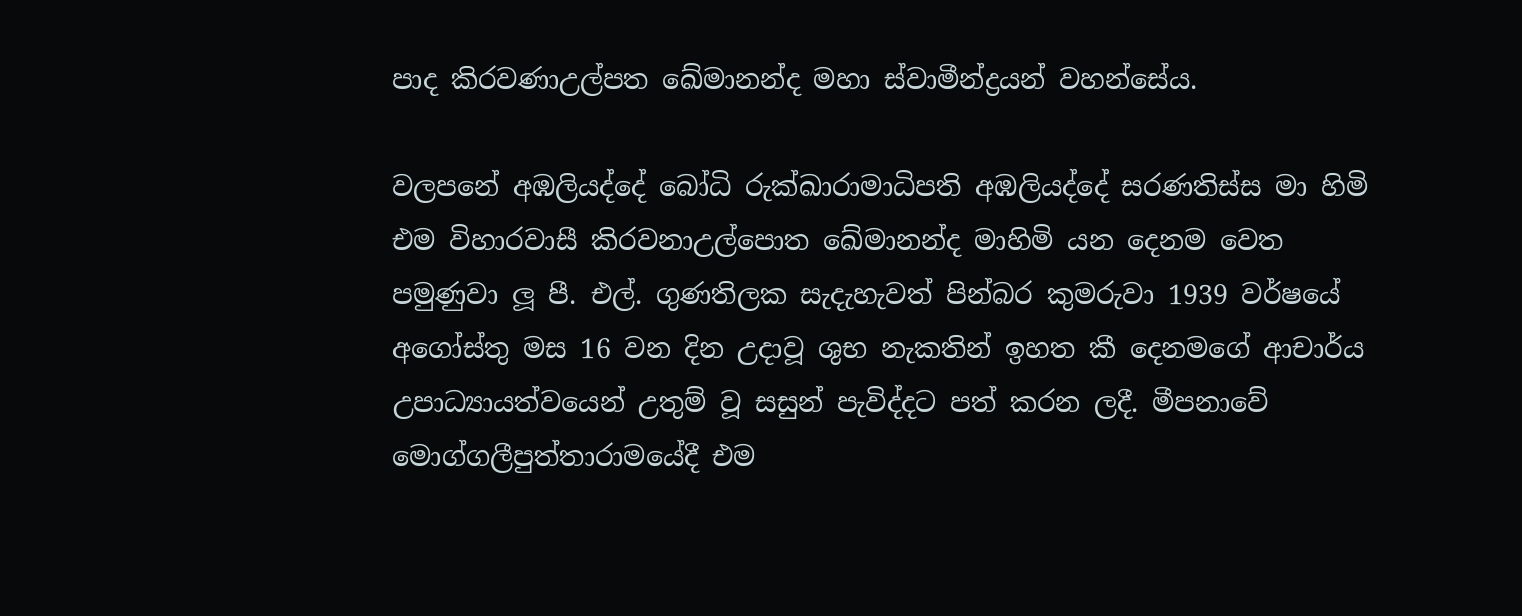පාද කිරවණාඋල්පත ඛේමානන්ද මහා ස්වාමීන්ද්‍රයන් වහන්සේය.

වලපනේ අඹලියද්දේ බෝධි රුක්ඛාරාමාධිපති අඹලියද්දේ සරණතිස්ස මා හිමි එම විහාරවාසී කිරවනාඋල්පොත ඛේමානන්ද මාහිමි යන දෙනම වෙත පමුණුවා ලූ පී. එල්. ගුණතිලක සැදැහැවත් පින්බර කුමරුවා 1939 වර්ෂයේ අගෝස්තු මස 16 වන දින උදාවූ ශුභ නැකතින් ඉහත කී දෙනමගේ ආචාර්ය උපාධ්‍යායත්වයෙන් උතුම් වූ සසුන් පැවිද්දට පත් කරන ලදී. මීපනාවේ මොග්ගලීපුත්තාරාමයේදී එම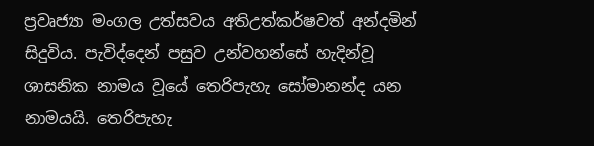ප්‍රවෘජ්‍යා මංගල උත්සවය අතිඋත්කර්ෂවත් අන්දමින් සිදුවිය. පැවිද්දෙන් පසුව උන්වහන්සේ හැදින්වූ ශාසනික නාමය වූයේ තෙරිපැහැ සෝමානන්ද යන නාමයයි. තෙරිපැහැ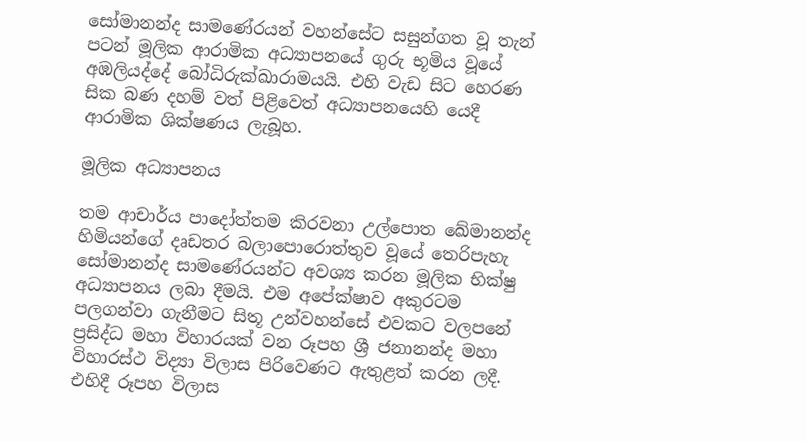සෝමානන්ද සාමණේරයන් වහන්සේට සසුන්ගත වූ තැන් පටන් මූලික ආරාමික අධ්‍යාපනයේ ගුරු භූමිය වූයේ අඹලියද්දේ බෝධිරුක්ඛාරාමයයි. එහි වැඩ සිට හෙරණ සික බණ දහම් වත් පිළිවෙත් අධ්‍යාපනයෙහි යෙදී ආරාමික ශික්ෂණය ලැබූහ.

මූලික අධ්‍යාපනය

තම ආචාර්ය පාදෝත්තම කිරවනා උල්පොත ඛේමානන්ද හිමියන්ගේ දෘඩතර බලාපොරොත්තුව වූයේ තෙරිපැහැ සෝමානන්ද සාමණේරයන්ට අවශ්‍ය කරන මූලික භික්ෂු අධ්‍යාපනය ලබා දීමයි. එම අපේක්ෂාව අකුරටම පලගන්වා ගැනීමට සිතූ උන්වහන්සේ එවකට වලපනේ ප්‍රසිද්ධ මහා විහාරයක් වන රූපහ ශ්‍රී ජනානන්ද මහා විහාරස්ථ විද්‍යා විලාස පිරිවෙණට ඇතුළත් කරන ලදී. එහිදී රූපහ විලාස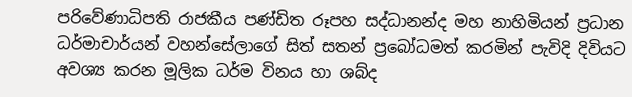පරිවේණාධිපති රාජකීය පණ්ඩිත රූපහ සද්ධානන්ද මහ නාහිමියන් ප්‍රධාන ධර්මාචාර්යන් වහන්සේලාගේ සිත් සතන් ප්‍රබෝධමත් කරමින් පැවිදි දිවියට අවශ්‍ය කරන මූලික ධර්ම විනය හා ශබ්ද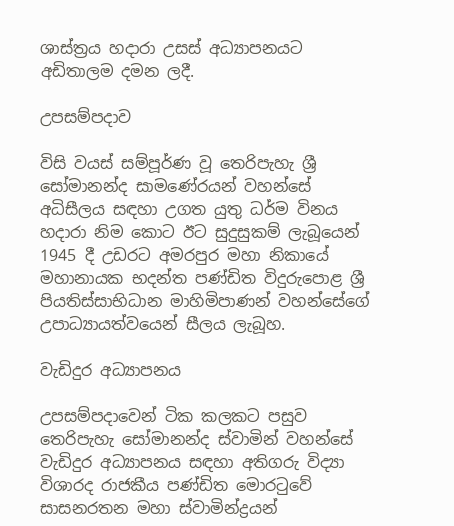ශාස්ත්‍රය හදාරා උසස් අධ්‍යාපනයට අඩිතාලම දමන ලදී.

උපසම්පදාව

විසි වයස් සම්පූර්ණ වූ තෙරිපැහැ ශ්‍රී සෝමානන්ද සාමණේරයන් වහන්සේ අධිසීලය සඳහා උගත යුතු ධර්ම විනය හදාරා නිම කොට ඊට සුදුසුකම් ලැබූයෙන් 1945 දී උඩරට අමරපුර මහා නිකායේ මහානායක භදන්ත පණ්ඩිත විදුරුපොළ ශ්‍රී පියතිස්සාභිධාන මාහිමිපාණන් වහන්සේගේ උපාධ්‍යායත්වයෙන් සීලය ලැබූහ.

වැඩිදුර අධ්‍යාපනය

උපසම්පදාවෙන් ටික කලකට පසුව තෙරිපැහැ සෝමානන්ද ස්වාමින් වහන්සේ වැඩිදුර අධ්‍යාපනය සඳහා අතිගරු විද්‍යා විශාරද රාජකීය පණ්ඩිත මොරටුවේ සාසනරතන මහා ස්වාමින්ද්‍රයන්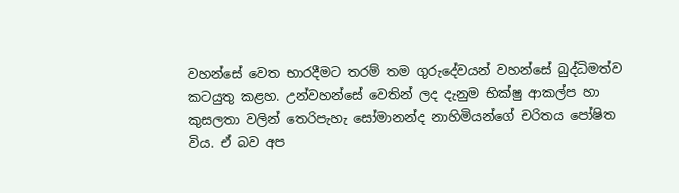වහන්සේ වෙත භාරදීමට තරම් තම ගුරුදේවයන් වහන්සේ බුද්ධිමත්ව කටයුතු කළහ. උන්වහන්සේ වෙතින් ලද දැනුම භික්ෂු ආකල්ප හා කුසලතා වලින් තෙරිපැහැ සෝමානන්ද නාහිමියන්ගේ චරිතය පෝෂිත විය. ඒ බව අප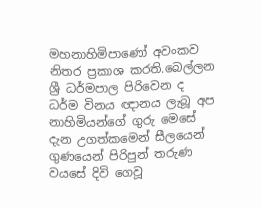මහනාහිමිපාණෝ අවංකව නිතර ප්‍රකාශ කරති.බෙල්ලන ශ්‍රී ධර්මපාල පිරිවෙන ද ධර්ම විනය ඥානය ලැබූ අප නාහිමියන්ගේ ගුරු මෙසේ දැන උගත්කමෙන් සීලයෙන් ගුණයෙන් පිරිපුන් තරුණ වයසේ දිවි ගෙවූ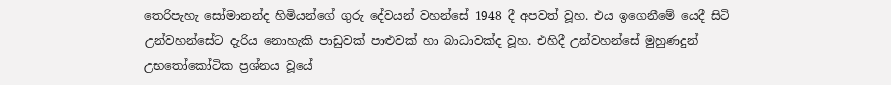තෙරිපැහැ සෝමානන්ද හිමියන්ගේ ගුරු දේවයන් වහන්සේ 1948 දී අපවත් වූහ. එය ඉගෙනීමේ යෙදී සිටි උන්වහන්සේට දැරිය නොහැකි පාඩුවක් පාළුවක් හා බාධාවක්ද වූහ. එහිදී උන්වහන්සේ මුහුණදුන් උභතෝකෝටික ප්‍රශ්නය වූයේ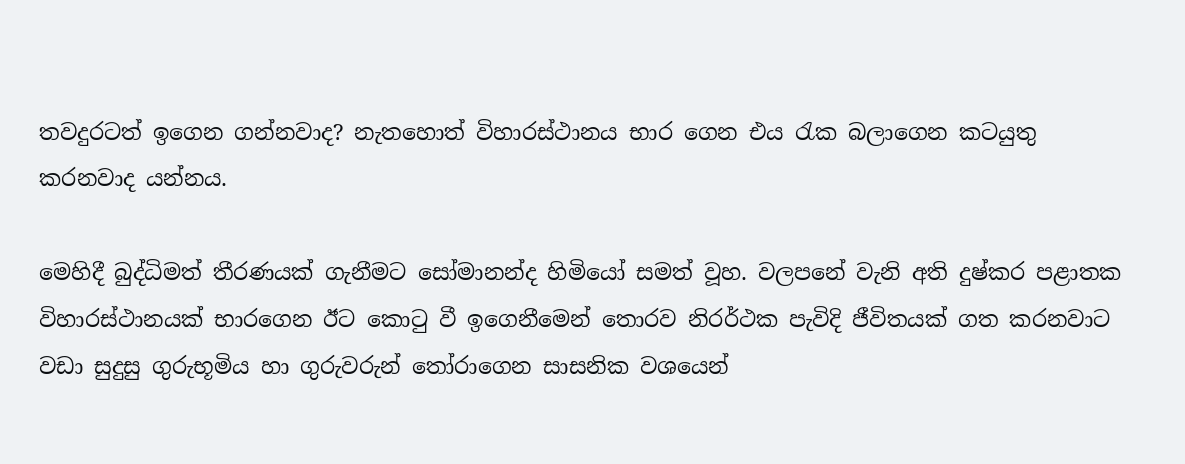තවදුරටත් ඉගෙන ගන්නවාද? නැතහොත් විහාරස්ථානය භාර ගෙන එය රැක බලාගෙන කටයුතු කරනවාද යන්නය.

මෙහිදී බුද්ධිමත් තීරණයක් ගැනීමට සෝමානන්ද හිමියෝ සමත් වූහ. වලපනේ වැනි අති දුෂ්කර පළාතක විහාරස්ථානයක් භාරගෙන ඊට කොටු වී ඉගෙනීමෙන් තොරව නිරර්ථක පැවිදි ජීවිතයක් ගත කරනවාට වඩා සුදුසු ගුරුභූමිය හා ගුරුවරුන් තෝරාගෙන සාසනික වශයෙන්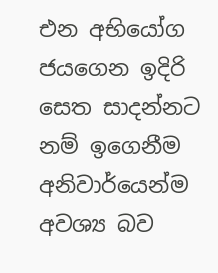එන අභියෝග ජයගෙන ඉදිරි සෙත සාදන්නට නම් ඉගෙනීම අනිවාර්යෙන්ම අවශ්‍ය බව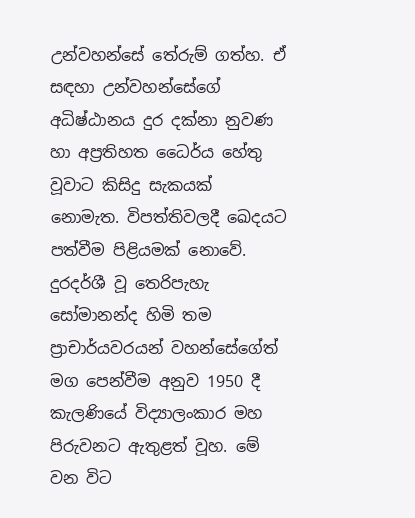උන්වහන්සේ තේරුම් ගත්හ. ඒ සඳහා උන්වහන්සේගේ අධිෂ්ඨානය දුර දක්නා නුවණ හා අප්‍රතිහත ධෛර්ය හේතු වූවාට කිසිදු සැකයක් නොමැත. විපත්තිවලදී ඛෙදයට පත්වීම පිළියමක් නොවේ. දුරදර්ශී වූ තෙරිපැහැ සෝමානන්ද හිමි තම ප්‍රාචාර්යවරයන් වහන්සේගේත් මග පෙන්වීම අනුව 1950 දී කැලණියේ විද්‍යාලංකාර මහ පිරුවනට ඇතුළත් වූහ. මේ වන විට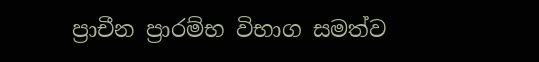ප්‍රාචීන ප්‍රාරම්භ විභාග සමත්ව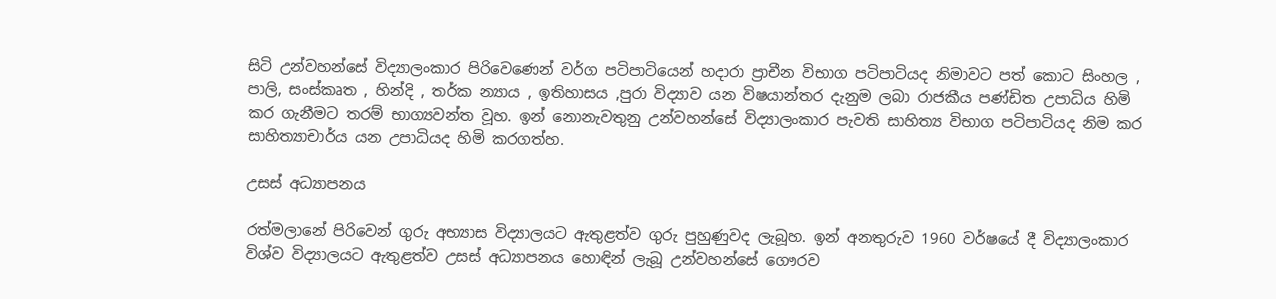සිටි උන්වහන්සේ විද්‍යාලංකාර පිරිවෙණෙන් වර්ග පටිපාටියෙන් හදාරා ප්‍රාචීන විභාග පටිපාටියද නිමාවට පත් කොට සිංහල , පාලි, සංස්කෘත , හින්දි , තර්ක න්‍යාය , ඉතිහාසය ,පුරා විද්‍යාව යන විෂයාන්තර දැනුම ලබා රාජකීය පණ්ඩිත උපාධිය හිමි කර ගැනීමට තරම් භාග්‍යවන්ත වූහ. ඉන් නොනැවතුනු උන්වහන්සේ විද්‍යාලංකාර පැවති සාහිත්‍ය විභාග පටිපාටියද නිම කර සාහිත්‍යාචාර්ය යන උපාධියද හිමි කරගත්හ.

උසස් අධ්‍යාපනය

රත්මලානේ පිරිවෙන් ගුරු අභ්‍යාස විද්‍යාලයට ඇතුළත්ව ගුරු පුහුණුවද ලැබූහ. ඉන් අනතුරුව 1960 වර්ෂයේ දී විද්‍යාලංකාර විශ්ව විද්‍යාලයට ඇතුළත්ව උසස් අධ්‍යාපනය හොඳින් ලැබූ උන්වහන්සේ ගෞරව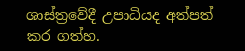ශාස්ත්‍රවේදී උපාධියද අත්පත් කර ගත්හ.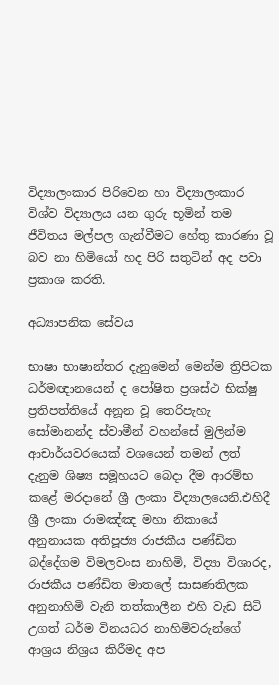විද්‍යාලංකාර පිරිවෙන හා විද්‍යාලංකාර විශ්ව විද්‍යාලය යන ගුරු භූමින් තම ජීවිතය මල්පල ගැන්වීමට හේතු කාරණා වූ බව නා හිමියෝ හද පිරි සතුටින් අද පවා ප්‍රකාශ කරති.

අධ්‍යාපනික සේවය

භාෂා භාෂාන්තර දැනුමෙන් මෙන්ම ත්‍රිපිටක ධර්මඥානයෙන් ද පෝෂිත ප්‍රශස්ථ භික්ෂු ප්‍රතිපත්තියේ අනූන වූ තෙරිපැහැ සෝමානන්ද ස්වාමීන් වහන්සේ මුලින්ම ආචාර්යවරයෙක් වශයෙන් තමන් ලත් දැනුම ශිෂ්‍ය සමූහයට බෙදා දීම ආරම්භ කළේ මරදානේ ශ්‍රී ලංකා විද්‍යාලයෙනි.එහිදී ශ්‍රී ලංකා රාමඤ්ඤ මහා නිකායේ අනුනායක අතිපූජ්‍ය රාජකීය පණ්ඩිත බද්දේගම විමලවංස නාහිමි, විද්‍යා විශාරද, රාජකීය පණ්ඩිත මාතලේ සාසණතිලක අනුනාහිමි වැනි තත්කාලීන එහි වැඩ සිටි උගත් ධර්ම විනයධර නාහිමිවරුන්ගේ ආශ්‍රය නිශ්‍රය කිරීමද අප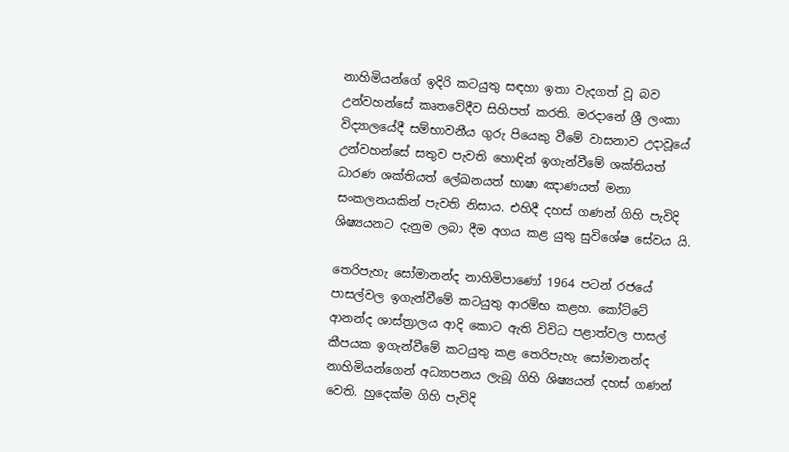නාහිමියන්ගේ ඉදිරි කටයුතු සඳහා ඉතා වැදගත් වූ බව උන්වහන්සේ කෘතවේදීව සිහිපත් කරති. මරදානේ ශ්‍රී ලංකා විද්‍යාලයේදී සම්භාවනීය ගුරු පියෙකු වීමේ වාසනාව උදාවූයේ උන්වහන්සේ සතුව පැවති හොඳින් ඉගැන්වීමේ ශක්තියත් ධාරණ ශක්තියත් ලේඛනයත් භාෂා ඤාණයත් මනා සංකලනයකින් පැවති නිසාය. එහිදී දහස් ගණන් ගිහි පැවිදි ශිෂ්‍යයනට දැනුම ලබා දීම අගය කළ යුතු සුවිශේෂ සේවය යි.

තෙරිපැහැ සෝමානන්ද නාහිමිපාණෝ 1964 පටන් රජයේ පාසල්වල ඉගැන්වීමේ කටයුතු ආරම්භ කළහ. කෝට්ටේ ආනන්ද ශාස්ත්‍රාලය ආදි කොට ඇති විවිධ පළාත්වල පාසල් කීපයක ඉගැන්වීමේ කටයුතු කළ තෙරිපැහැ සෝමානන්ද නාහිමියන්ගෙන් අධ්‍යාපනය ලැබූ ගිහි ශිෂ්‍යයන් දහස් ගණන් වෙති. හුදෙක්ම ගිහි පැවිදි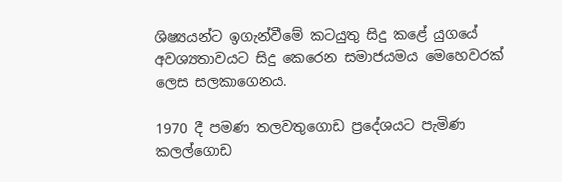ශිෂ්‍යයන්ට ඉගැන්වීමේ කටයුතු සිදු කළේ යුගයේ අවශ්‍යතාවයට සිදු කෙරෙන සමාජයමය මෙහෙවරක් ලෙස සලකාගෙනය.

1970 දී පමණ තලවතුගොඩ ප්‍රදේශයට පැමිණ කලල්ගොඩ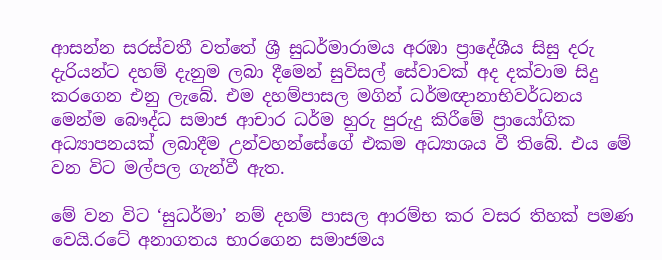ආසන්න සරස්වතී වත්තේ ශ්‍රී සුධර්මාරාමය අරඹා ප්‍රාදේශීය සිසු දරු දැරියන්ට දහම් දැනුම ලබා දීමෙන් සුවිසල් සේවාවක් අද දක්වාම සිදු කරගෙන එනු ලැබේ. එම දහම්පාසල මගින් ධර්මඥානාභිවර්ධනය මෙන්ම බෞද්ධ සමාජ ආචාර ධර්ම හුරු පුරුදු කිරීමේ ප්‍රායෝගික අධ්‍යාපනයක් ලබාදීම උන්වහන්සේගේ එකම අධ්‍යාශය වී තිබේ. එය මේ වන විට මල්පල ගැන්වී ඇත.

මේ වන විට ‘සුධර්මා’ නම් දහම් පාසල ආරම්භ කර වසර තිහක් පමණ වෙයි.රටේ අනාගතය භාරගෙන සමාජමය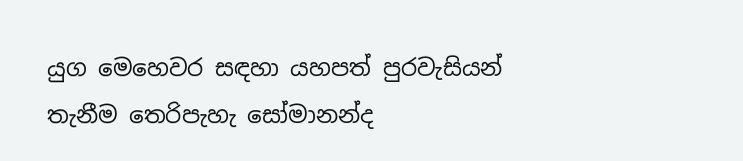යුග මෙහෙවර සඳහා යහපත් පුරවැසියන් තැනීම තෙරිපැහැ සෝමානන්ද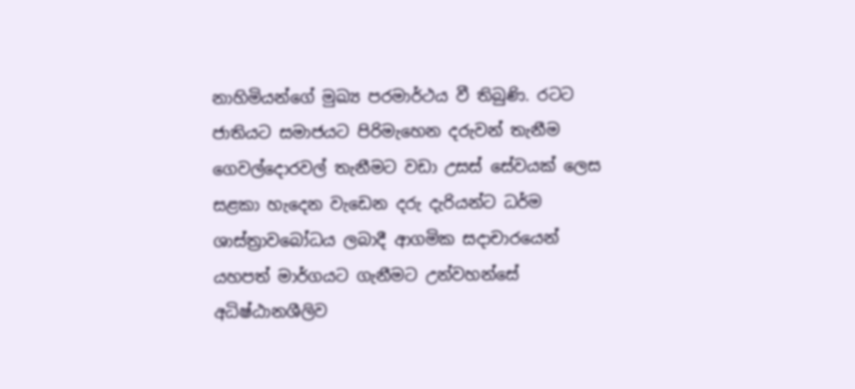නාහිමියන්ගේ මුඛ්‍ය පරමාර්ථය වී තිබුණි. රටට ජාතියට සමාජයට පිරිමැහෙන දරුවන් තැනීම ගෙවල්දොරවල් තැනීමට වඩා උසස් සේවයක් ලෙස සළකා හැදෙන වැඩෙන දරු දැරියන්ට ධර්ම ශාස්ත්‍රාවබෝධය ලබාදී ආගමික සදාචාරයෙන් යහපත් මාර්ගයට ගැනීමට උන්වහන්සේ අධිෂ්ඨානශීලිව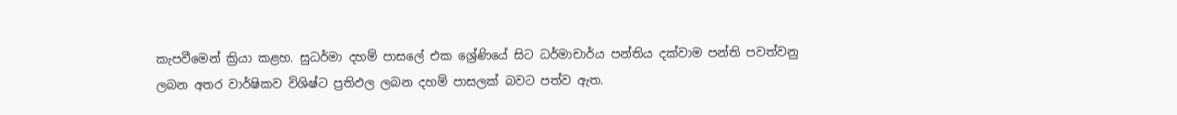කැපවීමෙන් ක්‍රියා කළහ. සුධර්මා දහම් පාසලේ එක ශ්‍රේණියේ සිට ධර්මාචාර්ය පන්තිය දක්වාම පන්ති පවත්වනු ලබන අතර වාර්ෂිකව විශිෂ්ට ප්‍රතිඵල ලබන දහම් පාසලක් බවට පත්ව ඇත.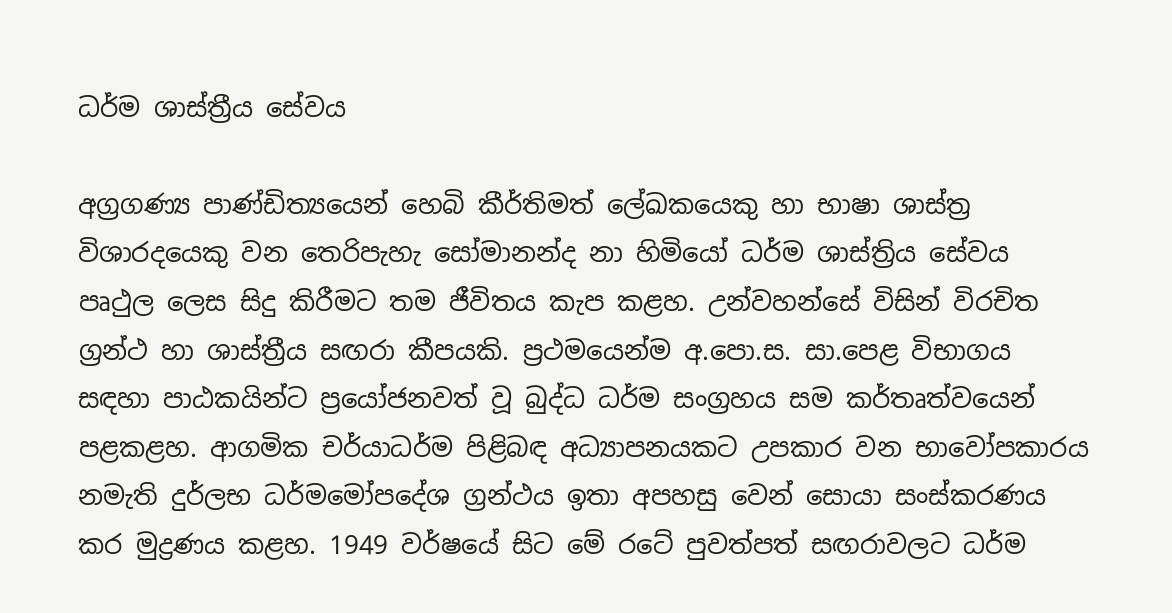ධර්ම ශාස්ත්‍රීය සේවය

අග්‍රගණ්‍ය පාණ්ඩිත්‍යයෙන් හෙබි කීර්තිමත් ලේඛකයෙකු හා භාෂා ශාස්ත්‍ර විශාරදයෙකු වන තෙරිපැහැ සෝමානන්ද නා හිමියෝ ධර්ම ශාස්ත්‍රිය සේවය පෘථුල ලෙස සිදු කිරීමට තම ජීවිතය කැප කළහ. උන්වහන්සේ විසින් විරචිත ග්‍රන්ථ හා ශාස්ත්‍රීය සඟරා කීපයකි. ප්‍රථමයෙන්ම අ.පො.ස. සා.පෙළ විභාගය සඳහා පාඨකයින්ට ප්‍රයෝජනවත් වූ බුද්ධ ධර්ම සංග්‍රහය සම කර්තෘත්වයෙන් පළකළහ. ආගමික චර්යාධර්ම පිළිබඳ අධ්‍යාපනයකට උපකාර වන භාවෝපකාරය නමැති දුර්ලභ ධර්මමෝපදේශ ග්‍රන්ථය ඉතා අපහසු වෙන් සොයා සංස්කරණය කර මුද්‍රණය කළහ. 1949 වර්ෂයේ සිට මේ රටේ පුවත්පත් සඟරාවලට ධර්ම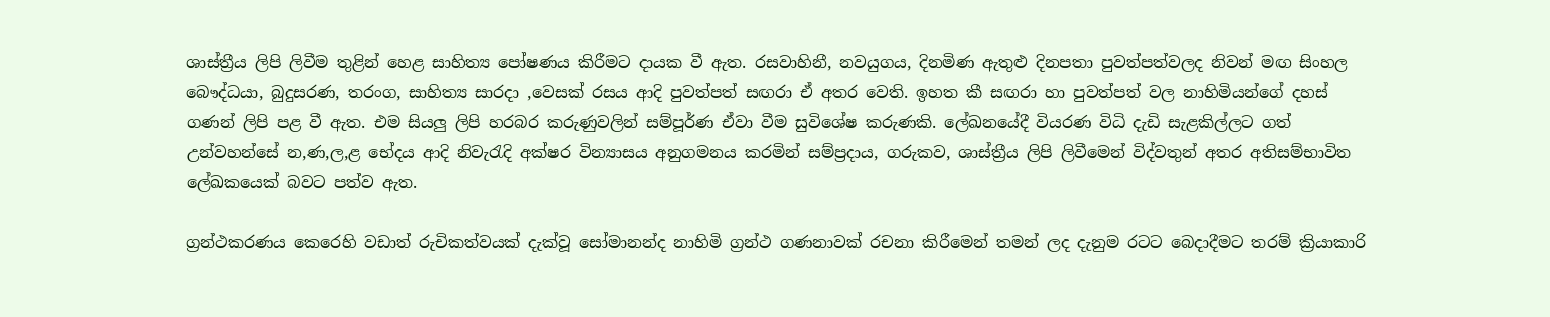ශාස්ත්‍රීය ලිපි ලිවීම තුළින් හෙළ සාහිත්‍ය පෝෂණය කිරීමට දායක වී ඇත. රසවාහිනී, නවයුගය, දිනමිණ ඇතුළු දිනපතා පුවත්පත්වලද නිවන් මඟ සිංහල බෞද්ධයා, බුදුසරණ, තරංග, සාහිත්‍ය සාරදා ,වෙසක් රසය ආදි පුවත්පත් සඟරා ඒ අතර වෙති. ඉහත කී සඟරා හා පුවත්පත් වල නාහිමියන්ගේ දහස් ගණන් ලිපි පළ වී ඇත. එම සියලු ලිපි හරබර කරුණුවලින් සම්පූර්ණ ඒවා වීම සුවිශේෂ කරුණකි. ලේඛනයේදී වියරණ විධි දැඩි සැළකිල්ලට ගත් උන්වහන්සේ න,ණ,ල,ළ භේදය ආදි නිවැරැදි අක්ෂර වින්‍යාසය අනුගමනය කරමින් සම්ප්‍රදාය, ගරුකව, ශාස්ත්‍රීය ලිපි ලිවීමෙන් විද්වතුන් අතර අතිසම්භාවිත ලේඛකයෙක් බවට පත්ව ඇත.

ග්‍රන්ථකරණය කෙරෙහි වඩාත් රුචිකත්වයක් දැක්වූ සෝමානන්ද නාහිමි ග්‍රන්ථ ගණනාවක් රචනා කිරීමෙන් තමන් ලද දැනුම රටට බෙදාදීමට තරම් ක්‍රියාකාරි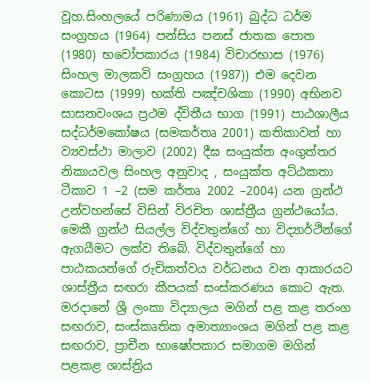වූහ.සිංහලයේ පරිණාමය (1961) බුද්ධ ධර්ම සංග්‍රහය (1964) පන්සිය පනස් ජාතක පොත (1980) භවෝපකාරය (1984) විචාරභාස (1976) සිංහල මාලකවි සංග්‍රහය (1987)) එම දෙවන කොටස (1999) භක්ති පඤ්චශිකා (1990) අභිනව සාසනවංශය ප්‍රථම ද්විතීය භාග (1991) පාඨශාලීය සද්ධර්මකෝෂය (සමකර්තෘ 2001) කතිකාවත් හා ව්‍යවස්ථා මාලාව (2002) දීඝ සංයුක්ත අංගුත්තර නිකායවල සිංහල අනුවාද , සංයුක්ත අට්ඨකතා ටීකාව 1 –2 (සම කර්තෘ 2002 –2004) යන ග්‍රන්ථ උන්වහන්සේ විසින් විරචිත ශාස්ත්‍රීය ග්‍රන්ථයෝය. මෙකී ග්‍රන්ථ සියල්ල විද්වතුන්ගේ හා විද්‍යාර්ථින්ගේ ඇගයීමට ලක්ව තිබේ. විද්වතුන්ගේ හා පාඨකයන්ගේ රුචිකත්වය වර්ධනය වන ආකාරයට ශාස්ත්‍රීය සඟරා කීපයක් සංස්කරණය කොට ඇත. මරදානේ ශ්‍රී ලංකා විද්‍යාලය මගින් පළ කළ තරංග සඟරාව, සංස්කෘතික අමාත්‍යාංශය මගින් පළ කළ සඟරාව, ප්‍රාචීන භාෂෝපකාර සමාගම මගින් පළකළ ශාස්ත්‍රිය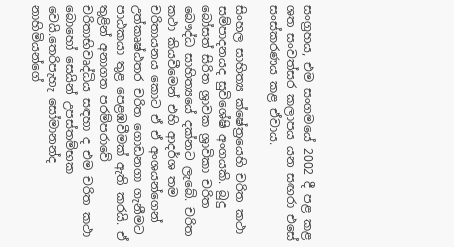සංග්‍රහය, එම සංගමයේ 2002 දී පළ කළ ශත සංවත්සර කලාපය යන සඟරා එසේ සංස්කරණය කළ ඒවාය.

සිංහල සාහිත්‍ය ක්ෂේත්‍රයෙහි චරිත කථා සම්පාදනයද සුවිශේෂි අංගයකි. බුදු බෝසත් සිරිත ශ්‍රාවක ශ්‍රාවිකා චරිත බෞද්ධ සාහිත්‍යයේ දක්නට ලැබේ. චරිත කථා කියවීමෙන් එහි ආදර්ශ තම චරිතායනය කොට ඒ ඒ අංශයන්ගෙන් උත්කෘෂ්ඨතර චරිත ගොඩනගා ගැනීමට පාඨකයා තුළ පෙළඹවීමක් ඇති කරයි. ඒ තුළින් අනාගත පරම්පරාවේ චරිතාභිවෘද්ධිය සඳහා ද එම චරිත කථා බොහෝ සෙයින් උපස්තම්භක වෙයි.තෙරිපැහැ සෝමානන්ද නාහිමියන්ගේ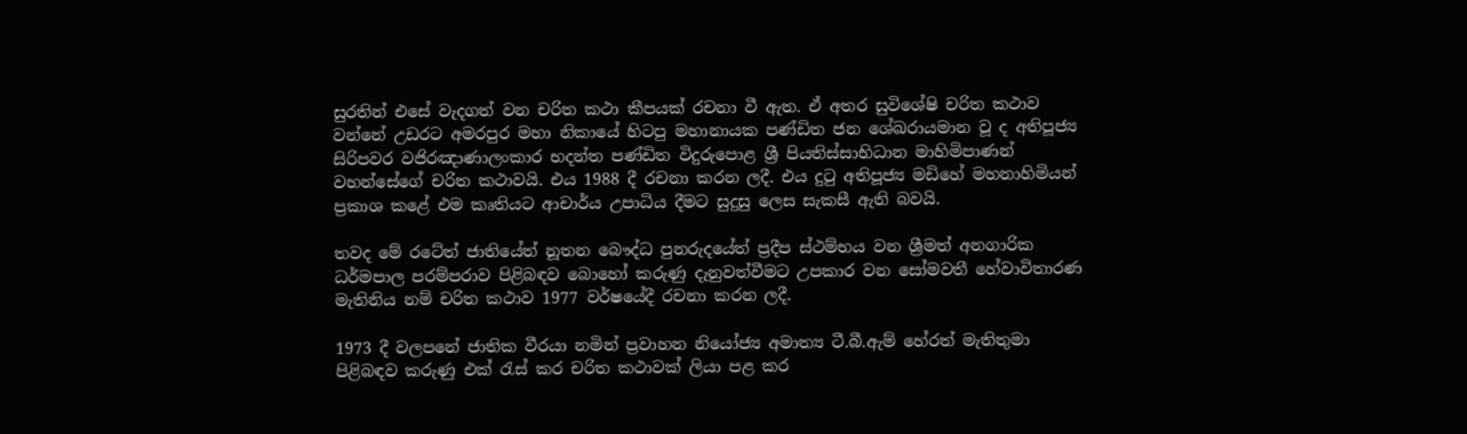සුරතින් එසේ වැදගත් වන චරිත කථා කීපයක් රචනා වී ඇත. ඒ අතර සුවිශේෂි චරිත කථාව වන්නේ උඩරට අමරපුර මහා නිකායේ හිටපු මහානායක පණ්ඩිත ජන ශේඛරායමාන වූ ද අතිපූජ්‍ය සිරිපවර වජිරඤාණාලංකාර භදන්ත පණ්ඩිත විදුරුපොළ ශ්‍රී පියතිස්සාභිධාන මාහිමිපාණන් වහන්සේගේ චරිත කථාවයි. එය 1988 දී රචනා කරන ලදී. එය දුටු අතිපූජ්‍ය මඩිහේ මහනාහිමියන් ප්‍රකාශ කළේ එම කෘතියට ආචාර්ය උපාධිය දීමට සුදුසු ලෙස සැකසී ඇති බවයි.

තවද මේ රටේත් ජාතියේත් නූතන බෞද්ධ පුනරුදයේත් ප්‍රදීප ස්ථම්භය වන ශ්‍රීමත් අනගාරික ධර්මපාල පරම්පරාව පිළිබඳව බොහෝ කරුණු දැනුවත්වීමට උපකාර වන සෝමවතී හේවාවිතාරණ මැතිනිය නම් චරිත කථාව 1977 වර්ෂයේදී රචනා කරන ලදී.

1973 දී වලපනේ ජාතික වීරයා නමින් ප්‍රවාහන නියෝජ්‍ය අමාත්‍ය ටී.බී.ඇම් හේරත් මැතිතුමා පිළිබඳව කරුණු එක් රැස් කර චරිත කථාවක් ලියා පළ කර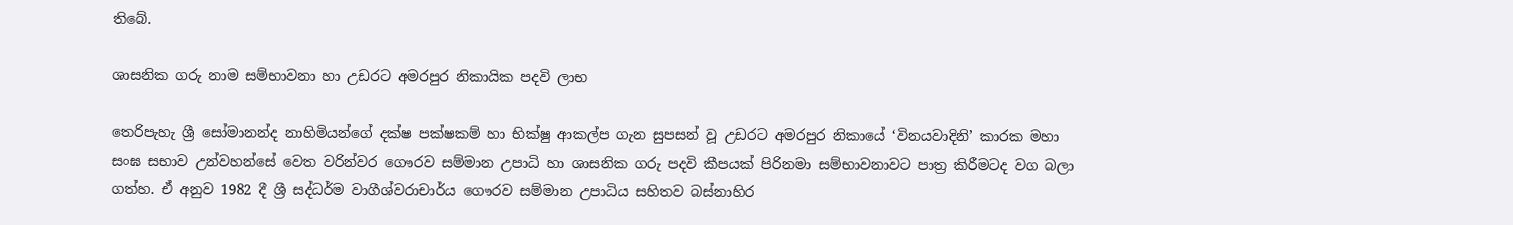තිබේ.

ශාසනික ගරු නාම සම්භාවනා හා උඩරට අමරපුර නිකායික පදවි ලාභ

තෙරිපැහැ ශ්‍රී සෝමානන්ද නාහිමියන්ගේ දක්ෂ පක්ෂකම් හා භික්ෂු ආකල්ප ගැන සුපසන් වූ උඩරට අමරපුර නිකායේ ‘විනයවාදිනි’ කාරක මහා සංඝ සභාව උන්වහන්සේ වෙත වරින්වර ගෞරව සම්මාන උපාධි හා ශාසනික ගරු පදවි කීපයක් පිරිනමා සම්භාවනාවට පාත්‍ර කිරීමටද වග බලා ගත්හ. ඒ අනුව 1982 දී ශ්‍රී සද්ධර්ම වාගීශ්වරාචාර්ය ගෞරව සම්මාන උපාධිය සහිතව බස්නාහිර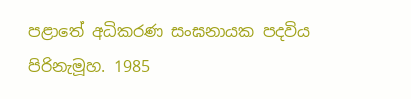පළාතේ අධිකරණ සංඝනායක පදවිය පිරිනැමූහ. 1985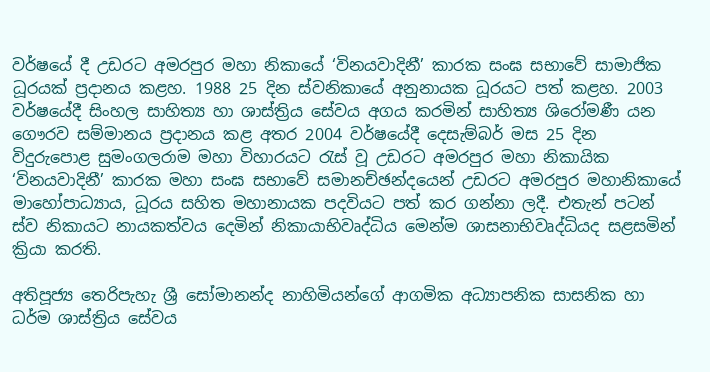වර්ෂයේ දී උඩරට අමරපුර මහා නිකායේ ‘විනයවාදිනී’ කාරක සංඝ සභාවේ සාමාජික ධූරයක් ප්‍රදානය කළහ. 1988 25 දින ස්වනිකායේ අනුනායක ධූරයට පත් කළහ. 2003 වර්ෂයේදී සිංහල සාහිත්‍ය හා ශාස්ත්‍රිය සේවය අගය කරමින් සාහිත්‍ය ශිරෝමණී යන ගෞරව සම්මානය ප්‍රදානය කළ අතර 2004 වර්ෂයේදී දෙසැම්බර් මස 25 දින විදුරුපොළ සුමංගලරාම මහා විහාරයට රැස් වූ උඩරට අමරපුර මහා නිකායික ‘විනයවාදිනී’ කාරක මහා සංඝ සභාවේ සමානච්ඡන්දයෙන් උඩරට අමරපුර මහානිකායේ මාහෝපාධ්‍යාය, ධූරය සහිත මහානායක පදවියට පත් කර ගන්නා ලදී. එතැන් පටන් ස්ව නිකායට නායකත්වය දෙමින් නිකායාභිවෘද්ධිය මෙන්ම ශාසනාභිවෘද්ධියද සළසමින් ක්‍රියා කරති.

අතිපූජ්‍ය තෙරිපැහැ ශ්‍රී සෝමානන්ද නාහිමියන්ගේ ආගමික අධ්‍යාපනික සාසනික හා ධර්ම ශාස්ත්‍රිය සේවය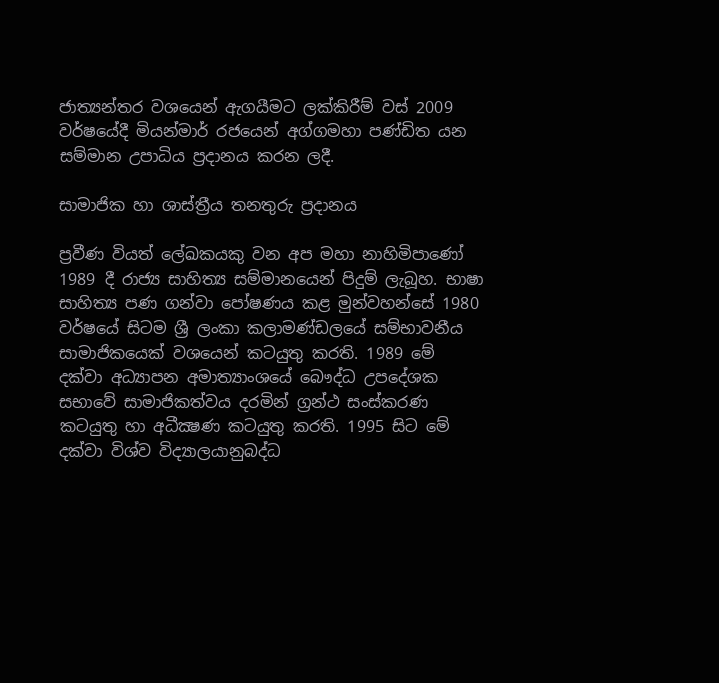ජාත්‍යන්තර වශයෙන් ඇගයීමට ලක්කිරීම් වස් 2009 වර්ෂයේදී මියන්මාර් රජයෙන් අග්ගමහා පණ්ඩිත යන සම්මාන උපාධිය ප්‍රදානය කරන ලදී.

සාමාජික හා ශාස්ත්‍රීය තනතුරු ප්‍රදානය

ප්‍රවීණ වියත් ලේඛකයකු වන අප මහා නාහිමිපාණෝ 1989 දී රාජ්‍ය සාහිත්‍ය සම්මානයෙන් පිදුම් ලැබූහ. භාෂා සාහිත්‍ය පණ ගන්වා පෝෂණය කළ මුන්වහන්සේ 1980 වර්ෂයේ සිටම ශ්‍රී ලංකා කලාමණ්ඩලයේ සම්භාවනීය සාමාජිකයෙක් වශයෙන් කටයුතු කරති. 1989 මේ දක්වා අධ්‍යාපන අමාත්‍යාංශයේ බෞද්ධ උපදේශක සභාවේ සාමාජිකත්වය දරමින් ග්‍රන්ථ සංස්කරණ කටයුතු හා අධීක්‍ෂණ කටයුතු කරති. 1995 සිට මේ දක්වා විශ්ව විද්‍යාලයානුබද්ධ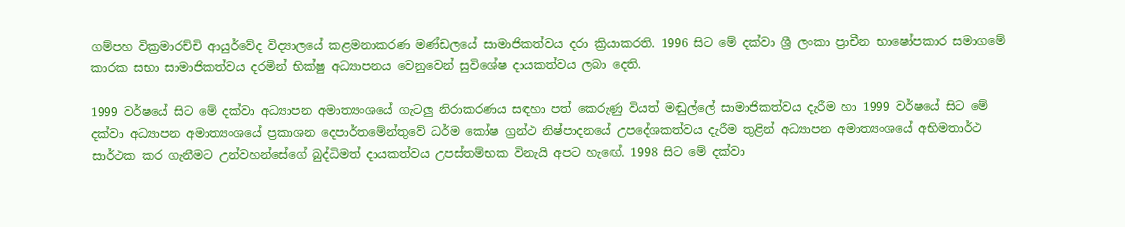ගම්පහ වික්‍රමාරච්චි ආයුර්වේද විද්‍යාලයේ කළමනාකරණ මණ්ඩලයේ සාමාජිකත්වය දරා ක්‍රියාකරති. 1996 සිට මේ දක්වා ශ්‍රී ලංකා ප්‍රාචීන භාෂෝපකාර සමාගමේ කාරක සභා සාමාජිකත්වය දරමින් භික්ෂු අධ්‍යාපනය වෙනුවෙන් සුවිශේෂ දායකත්වය ලබා දෙති.

1999 වර්ෂයේ සිට මේ දක්වා අධ්‍යාපන අමාත්‍යංශයේ ගැටලු නිරාකරණය සඳහා පත් කෙරුණු වියත් මඬුල්ලේ සාමාජිකත්වය දැරීම හා 1999 වර්ෂයේ සිට මේ දක්වා අධ්‍යාපන අමාත්‍යංශයේ ප්‍රකාශන දෙපාර්තමේන්තුවේ ධර්ම කෝෂ ග්‍රන්ථ නිෂ්පාදනයේ උපදේශකත්වය දැරීම තුළින් අධ්‍යාපන අමාත්‍යංශයේ අභිමතාර්ථ සාර්ථක කර ගැනීමට උන්වහන්සේගේ බුද්ධිමත් දායකත්වය උපස්තම්භක විනැයි අපට හැඟේ. 1998 සිට මේ දක්වා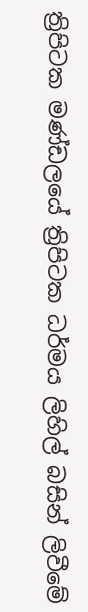ත්‍රිපිටක මණ්ඩලයේ ත්‍රිපිටක ධර්මය ලිහිල් බසින් ලිවීමේ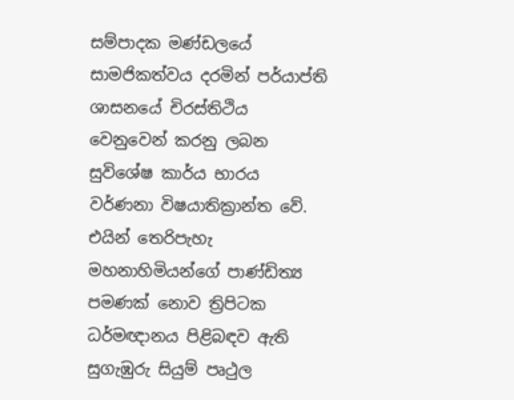සම්පාදක මණ්ඩලයේ සාමජිකත්වය දරමින් පර්යාප්ති ශාසනයේ චිරස්තිථිය වෙනුවෙන් කරනු ලබන සුවිශේෂ කාර්ය භාරය වර්ණනා විෂයාතික්‍රාන්ත වේ. එයින් තෙරිපැහැ මහනාහිමියන්ගේ පාණ්ඩිත්‍ය පමණක් නොව ත්‍රිපිටක ධර්මඥානය පිළිබඳව ඇති සුගැඹුරු සියුම් පෘථුල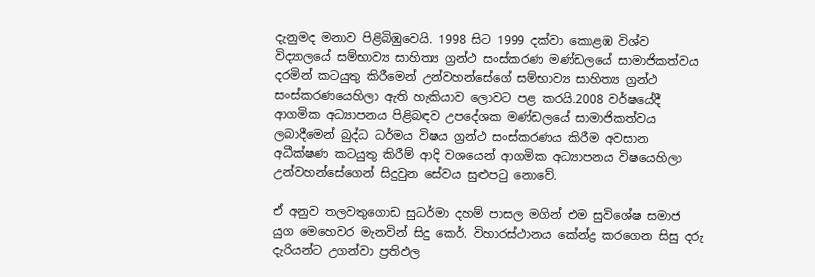දැනුමද මනාව පිළිබිඹුවෙයි. 1998 සිට 1999 දක්වා කොළඹ විශ්ව විද්‍යාලයේ සම්භාව්‍ය සාහිත්‍ය ග්‍රන්ථ සංස්කරණ මණ්ඩලයේ සාමාජිකත්වය දරමින් කටයුතු කිරීමෙන් උන්වහන්සේගේ සම්භාව්‍ය සාහිත්‍ය ග්‍රන්ථ සංස්කරණයෙහිලා ඇති හැකියාව ලොවට පළ කරයි.2008 වර්ෂයේදී ආගමික අධ්‍යාපනය පිළිබඳව උපදේශක මණ්ඩලයේ සාමාජිකත්වය ලබාදීමෙන් බුද්ධ ධර්මය විෂය ග්‍රන්ථ සංස්කරණය කිරීම අවසාන අධීක්ෂණ කටයුතු කිරීම් ආදි වශයෙන් ආගමික අධ්‍යාපනය විෂයෙහිලා උන්වහන්සේගෙන් සිදුවුන සේවය සුළුපටු නොවේ.

ඒ අනුව තලවතුගොඩ සුධර්මා දහම් පාසල මගින් එම සුවිශේෂ සමාජ යුග මෙහෙවර මැනවින් සිදු කෙර්. විහාරස්ථානය කේන්ද්‍ර කරගෙන සිසු දරු දැරියන්ට උගන්වා ප්‍රතිඵල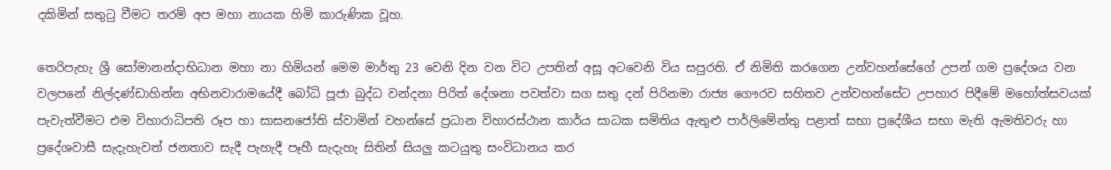දකිමින් සතුටු වීමට තරම් අප මහා නායක හිමි කාරුණික වූහ.

තෙරිපැහැ ශ්‍රී සෝමානන්දාභිධාන මහා නා හිමියන් මෙම මාර්තු 23 වෙනි දින වන විට උපතින් අසූ අටවෙනි විය සපුරති. ඒ නිමිති කරගෙන උන්වහන්සේගේ උපන් ගම ප්‍රදේශය වන වලපනේ නිල්දණ්ඩාහින්න අභිනවාරාමයේදී බෝධි පූජා බුද්ධ වන්දනා පිරිත් දේශනා පවත්වා සග සතු දන් පිරිනමා රාජ්‍ය ගෞරව සහිතව උන්වහන්සේට උපහාර පිදීමේ මහෝත්සවයක් පැවැත්වීමට එම විහාරාධිපති රූප හා සාසනජෝති ස්වාමින් වහන්සේ ප්‍රධාන විහාරස්ථාන කාර්ය සාධක සමිතිය ඇතුළු පාර්ලිමේන්තු පළාත් සභා ප්‍රදේශීය සභා මැති ඇමතිවරු හා ප්‍රදේශවාසී සැදැහැවත් ජනතාව සැදී පැහැදී පෑහී සැදැහැ සිතින් සියලු කටයුතු සංවිධානය කර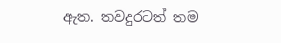ඇත. තවදුරටත් තම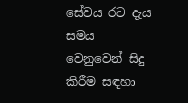සේවය රට දැය සමය වෙනුවෙන් සිදු කිරීම සඳහා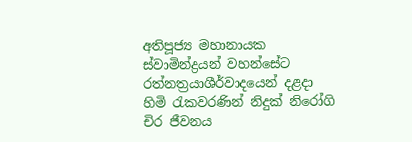අතිපූජ්‍ය මහානායක ස්වාමින්ද්‍රයන් වහන්සේට රත්නත්‍රයාශීර්වාදයෙන් දළදා හිමි රැකවරණින් නිදුක් නිරෝගි චිර ජීවනය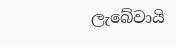ලැබේවායි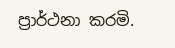ප්‍රාර්ථනා කරමි.